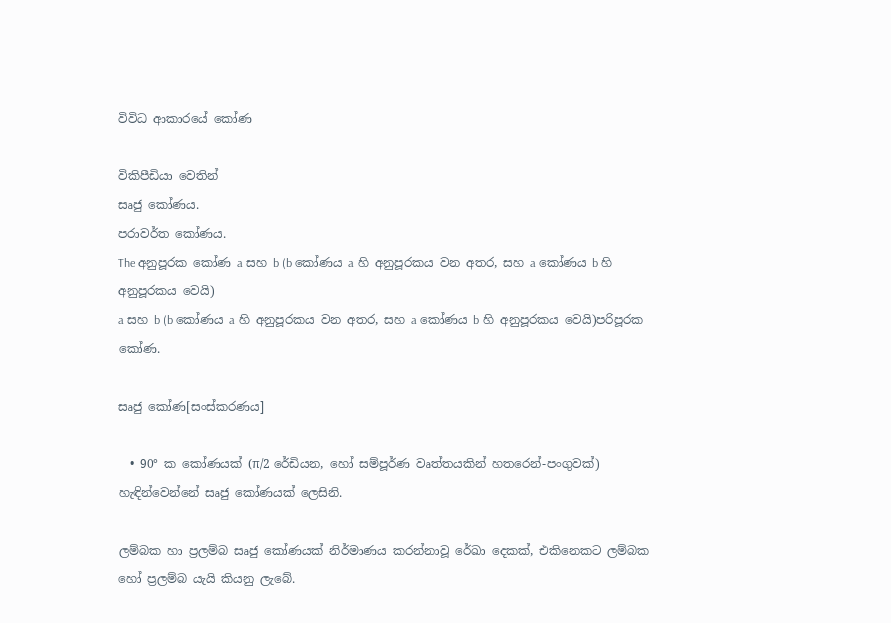විවිධ ආකාරයේ කෝණ

විකිපීඩියා වෙතින්
සෘජු කෝණය.
පරාවර්ත කෝණය.
The අනුපූරක කෝණ a සහ b (b කෝණය a හි අනුපූරකය වන අතර, සහ a කෝණය b හි අනුපූරකය වෙයි)
a සහ b (b කෝණය a හි අනුපූරකය වන අතර, සහ a කෝණය b හි අනුපූරකය වෙයි)පරිපූරක කෝණ.

සෘජු කෝණ[සංස්කරණය]

  • 90° ක කෝණයක් (π/2 රේඩියන, හෝ සම්පූර්ණ වෘත්තයකින් හතරෙන්-පංගුවක්) හැඳින්වෙන්නේ සෘජු කෝණයක් ලෙසිනි.

ලම්බක හා ප්‍රලම්බ සෘජු කෝණයක් නිර්මාණය කරන්නාවූ රේඛා දෙකක්, එකිනෙකට ලම්බක හෝ ප්‍රලම්බ යැයි කියනු ලැබේ.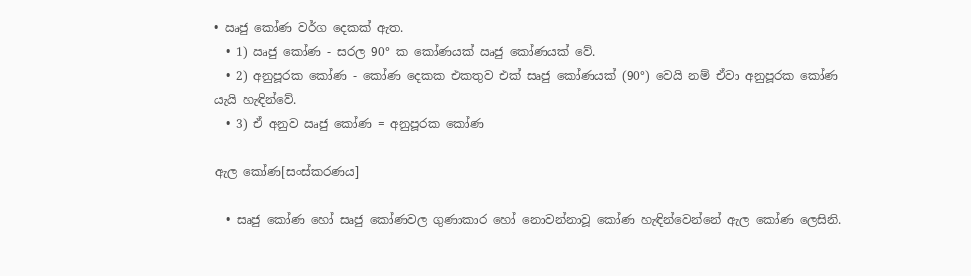• ඍජු කෝණ වර්ග දෙකක් ඇත.
  • 1) ඍජු කෝණ - සරල 90° ක කෝණයක් ඍජු කෝණයක් වේ.
  • 2) අනුපූරක කෝණ - කෝණ දෙකක එකතුව එක් සෘජු කෝණයක් (90°) වෙයි නම් ඒවා අනුපූරක කෝණ යැයි හැඳින්වේ.
  • 3) ඒ අනුව ඍජු කෝණ = අනුපූරක කෝණ

ඇල කෝණ[සංස්කරණය]

  • සෘජු කෝණ හෝ සෘජු කෝණවල ගුණාකාර හෝ නොවන්නාවූ කෝණ හැඳින්වෙන්නේ ඇල කෝණ ලෙසිනි.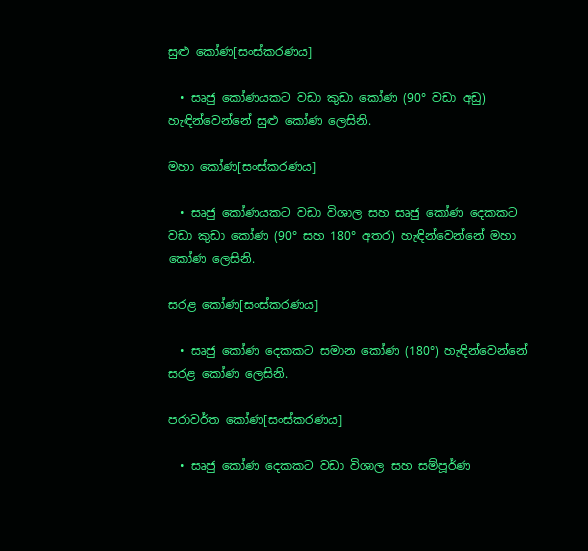සුළු කෝණ[සංස්කරණය]

  • සෘජු කෝණයකට වඩා කුඩා කෝණ (90° වඩා අඩු) හැඳින්වෙන්නේ සුළු කෝණ ලෙසිනි.

මහා කෝණ[සංස්කරණය]

  • සෘජු කෝණයකට වඩා විශාල සහ සෘජු කෝණ දෙකකට වඩා කුඩා කෝණ (90° සහ 180° අතර) හැඳින්වෙන්නේ මහා කෝණ ලෙසිනි.

සරළ කෝණ[සංස්කරණය]

  • සෘජු කෝණ දෙකකට සමාන කෝණ (180°) හැඳින්වෙන්නේ සරළ කෝණ ලෙසිනි.

පරාවර්ත කෝණ[සංස්කරණය]

  • සෘජු කෝණ දෙකකට වඩා විශාල සහ සම්පූර්ණ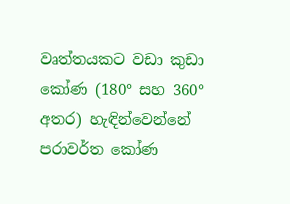වෘත්තයකට වඩා කුඩා කෝණ (180° සහ 360° අතර) හැඳින්වෙන්නේ පරාවර්ත කෝණ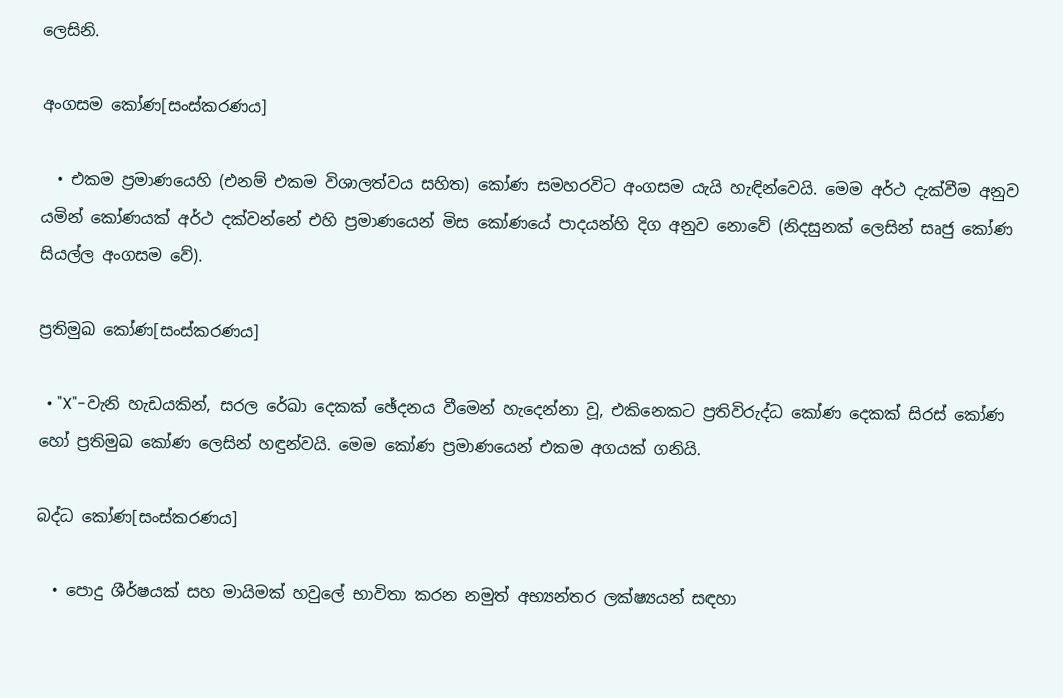ලෙසිනි.

අංගසම කෝණ[සංස්කරණය]

  • එකම ප්‍රමාණයෙහි (එනම් එකම විශාලත්වය සහිත) කෝණ සමහරවිට අංගසම යැයි හැඳින්වෙයි. මෙම අර්ථ දැක්වීම අනුව යමින් කෝණයක් අර්ථ දක්වන්නේ එහි ප්‍රමාණයෙන් මිස කෝණයේ පාදයන්හි දිග අනුව නොවේ (නිදසුනක් ලෙසින් සෘජු කෝණ සියල්ල අංගසම වේ).

ප්‍රතිමුඛ කෝණ[සංස්කරණය]

  • "X"-වැනි හැඩයකින්, සරල රේඛා දෙකක් ඡේදනය වීමෙන් හැදෙන්නා වූ, එකිනෙකට ප්‍රතිවිරුද්ධ කෝණ දෙකක් සිරස් කෝණ හෝ ප්‍රතිමුඛ කෝණ ලෙසින් හඳුන්වයි. මෙම කෝණ ප්‍රමාණයෙන් එකම අගයක් ගනියි.

බද්ධ කෝණ[සංස්කරණය]

  • පොදු ශීර්ෂයක් සහ මායිමක් හවුලේ භාවිතා කරන නමුත් අභ්‍යන්තර ලක්ෂ්‍යයන් සඳහා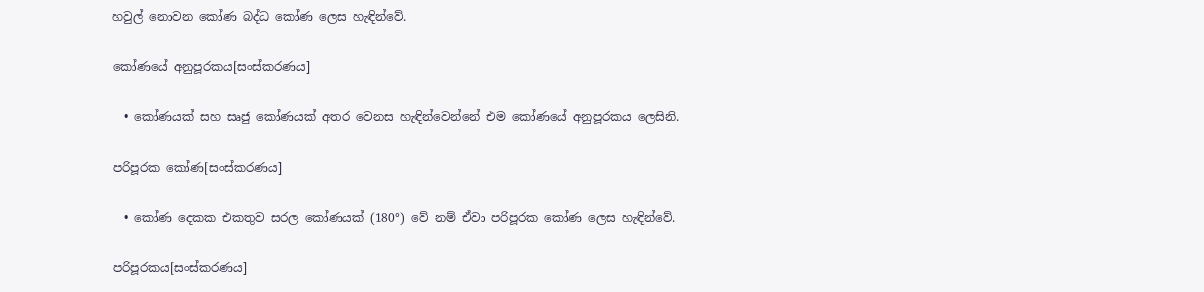හවුල් නොවන කෝණ බද්ධ කෝණ ලෙස හැඳින්වේ.

කෝණයේ අනුපූරකය[සංස්කරණය]

  • කෝණයක් සහ සෘජු කෝණයක් අතර වෙනස හැඳින්වෙන්නේ එම කෝණයේ අනුපූරකය ලෙසිනි.

පරිපූරක කෝණ[සංස්කරණය]

  • කෝණ දෙකක එකතුව සරල කෝණයක් (180°) වේ නම් ඒවා පරිපූරක කෝණ ලෙස හැඳින්වේ.

පරිපූරකය[සංස්කරණය]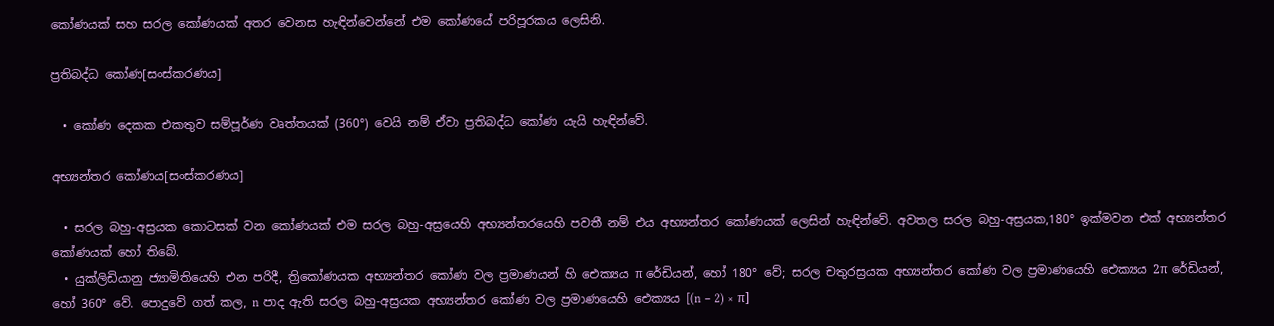කෝණයක් සහ සරල කෝණයක් අතර වෙනස හැඳින්වෙන්නේ එම කෝණයේ පරිපූරකය ලෙසිනි.

ප්‍රතිබද්ධ කෝණ[සංස්කරණය]

  • කෝණ දෙකක එකතුව සම්පූර්ණ වෘත්තයක් (360°) වෙයි නම් ඒවා ප්‍රතිබද්ධ කෝණ යැයි හැඳින්වේ.

අභ්‍යන්තර කෝණය[සංස්කරණය]

  • සරල බහු-අස්‍රයක කොටසක් වන කෝණයක් එම සරල බහු-අස්‍රයෙහි අභ්‍යන්තරයෙහි පවතී නම් එය අභ්‍යන්තර කෝණයක් ලෙසින් හැඳින්වේ. අවතල සරල බහු-අස්‍රයක,180° ඉක්මවන එක් අභ්‍යන්තර කෝණයක් හෝ තිබේ.
  • යුක්ලිඩියානු ජ්‍යාමිතියෙහි එන පරිදී, ත්‍රිකෝණයක අභ්‍යන්තර කෝණ වල ප්‍රමාණයන් හි ඓක්‍යය π රේඩියන්, හෝ 180° වේ; සරල චතුරස්‍රයක අභ්‍යන්තර කෝණ වල ප්‍රමාණයෙහි ඓක්‍යය 2π රේඩියන්, හෝ 360° වේ. පොදුවේ ගත් කල, n පාද ඇති සරල බහු-අස්‍රයක අභ්‍යන්තර කෝණ වල ප්‍රමාණයෙහි ඓක්‍යය [(n − 2) × π]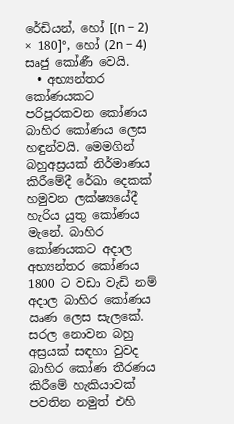රේඩියන්, හෝ [(n − 2) × 180]°, හෝ (2n − 4) සෘජු කෝණී වෙයි.
  • අභ්‍යන්තර කෝණයකට පරිපූරකවන කෝණය බාහිර කෝණය ලෙස හඳුන්වයි. මෙමගින් බහුඅස්‍රයක් නිර්මාණය කිරීමේදී රේඛා දෙකක් හමුවන ලක්ෂ්‍යයේදී හැරිය යුතු කෝණය මැනේ. බාහිර කෝණයකට අදාල අභ්‍යන්තර කෝණය 1800 ට වඩා වැඩි නම් අදාල බාහිර කෝණය ඍණ ලෙස සැලකේ. සරල නොවන බහු අස්‍රයක් සඳහා වුවද බාහිර කෝණ තීරණය කිරීමේ හැකියාවක් පවතින නමුත් එහි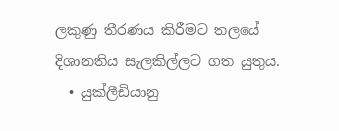ලකුණු තීරණය කිරීමට තලයේ දිශානතිය සැලකිල්ලට ගත යුතුය.
  • යුක්ලීඩියානු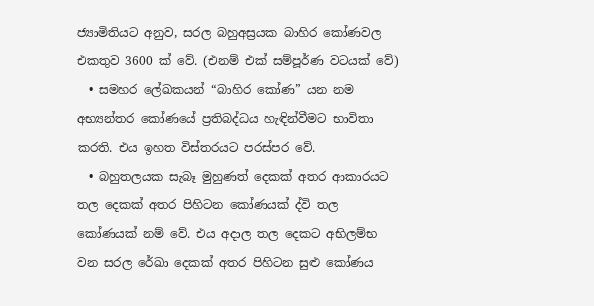ජ්‍යාමිතියට අනුව, සරල බහුඅස්‍රයක බාහිර කෝණවල එකතුව 3600 ක් වේ. (එනම් එක් සම්පූර්ණ වටයක් වේ)
  • සමහර ලේඛකයන් “බාහිර කෝණ” යන නම අභ්‍යන්තර කෝණයේ ප්‍රතිබද්ධය හැඳින්වීමට භාවිතා කරති. එය ඉහත විස්තරයට පරස්පර වේ.
  • බහුතලයක සැබෑ මුහුණත් දෙකක් අතර ආකාරයට තල දෙකක් අතර පිහිටන කෝණයක් ද්වි තල කෝණයක් නම් වේ. එය අදාල තල දෙකට අභිලම්භ වන සරල රේඛා දෙකක් අතර පිහිටන සුළු කෝණය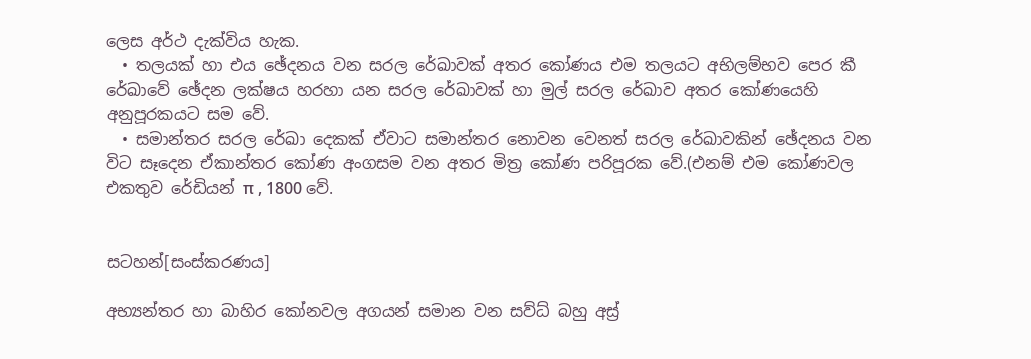ලෙස අර්ථ දැක්විය හැක.
  • තලයක් හා එය ඡේදනය වන සරල රේඛාවක් අතර කෝණය එම තලයට අභිලම්භව පෙර කී රේඛාවේ ඡේදන ලක්ෂය හරහා යන සරල රේඛාවක් හා මුල් සරල රේඛාව අතර කෝණයෙහි අනුපූරකයට සම වේ.
  • සමාන්තර සරල රේඛා දෙකක් ඒවාට සමාන්තර නොවන වෙනත් සරල රේඛාවකින් ඡේදනය වන විට සෑදෙන ඒකාන්තර කෝණ අංගසම වන අතර මිත්‍ර කෝණ පරිපූරක වේ.(එනම් එම කෝණවල එකතුව රේඩියන් π , 1800 වේ.


සටහන්[සංස්කරණය]

අභ්‍යන්තර හා බාහිර කෝනවල අගයන් සමාන වන සව්ධ් බහු අස්‍ර්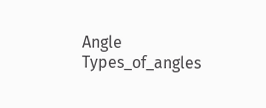Angle Types_of_angles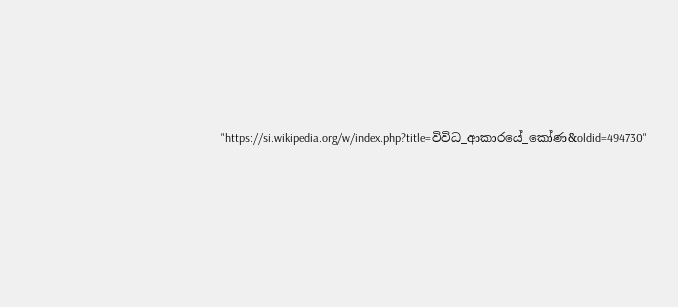"https://si.wikipedia.org/w/index.php?title=විවිධ_ආකාරයේ_කෝණ&oldid=494730"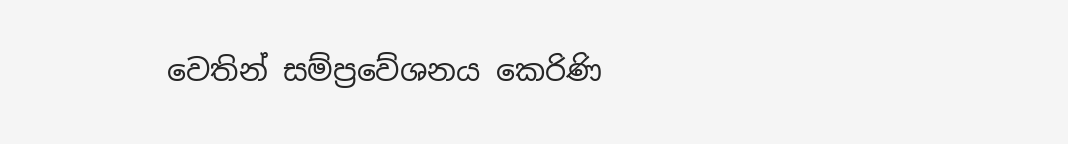වෙතින් සම්ප්‍රවේශනය කෙරිණි